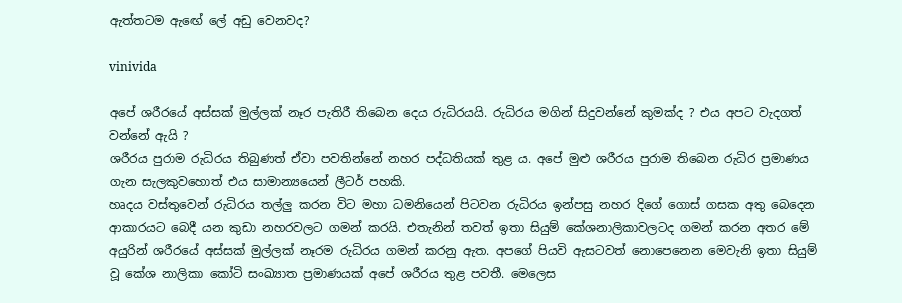ඇත්තටම ඇඟේ ලේ අඩු වෙනවද?

vinivida

අපේ ශරීරයේ අස්සක් මුල්ලක් නෑර පැතිරී තිබෙන දෙය රුධිරයයි. රුධිරය මගින් සිදුවන්නේ කුමක්ද ? එය අපට වැදගත් වන්නේ ඇයි ?
ශරීරය පුරාම රුධිරය තිබුණත් ඒවා පවතින්නේ නහර පද්ධතියක් තුළ ය. අපේ මුළු ශරීරය පුරාම තිබෙන රුධිර ප්‍රමාණය ගැන සැලකුවහොත් එය සාමාන්‍යයෙන් ලීටර් පහකි.
හෘදය වස්තුවෙන් රුධිරය තල්ලු කරන විට මහා ධමනියෙන් පිටවන රුධිරය ඉන්පසු නහර දිගේ ගොස් ගසක අතු බෙදෙන ආකාරයට බෙදී යන කුඩා නහරවලට ගමන් කරයි. එතැනින් තවත් ඉතා සියුම් කේශනාලිකාවලටද ගමන් කරන අතර මේ අයුරින් ශරීරයේ අස්සක් මුල්ලක් නෑරම රුධිරය ගමන් කරනු ඇත. අපගේ පියවි ඇසටවත් නොපෙනෙන මෙවැනි ඉතා සියුම් වූ කේශ නාලිකා කෝටි සංඛ්‍යාත ප්‍රමාණයක් අපේ ශරීරය තුළ පවතී. මෙලෙස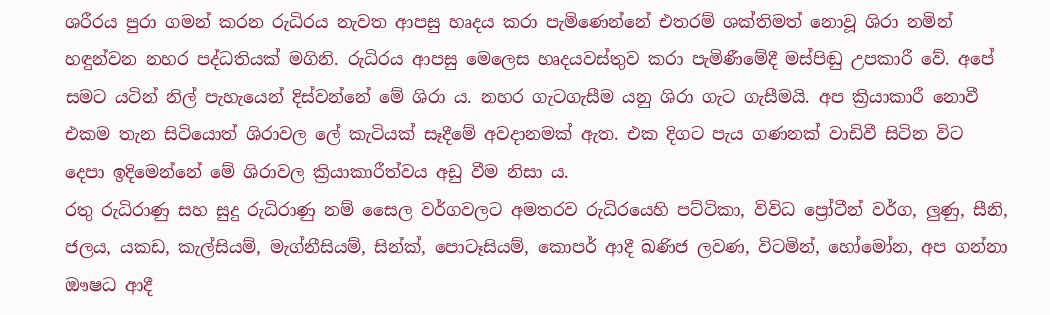ශරීරය පුරා ගමන් කරන රුධිරය නැවත ආපසු හෘදය කරා පැමිණෙන්නේ එතරම් ශක්තිමත් නොවූ ශිරා නමින් හඳුන්වන නහර පද්ධතියක් මගිනි. රුධිරය ආපසු මෙලෙස හෘදයවස්තුව කරා පැමිණීමේදී මස්පිඬු උපකාරී වේ. අපේ සමට යටින් නිල් පැහැයෙන් දිස්වන්නේ මේ ශිරා ය. නහර ගැටගැසීම යනු ශිරා ගැට ගැසීමයි. අප ක්‍රියාකාරී නොවී එකම තැන සිටියොත් ශිරාවල ලේ කැටියක් සෑදීමේ අවදානමක් ඇත. එක දිගට පැය ගණනක් වාඩිවී සිටින විට දෙපා ඉදිමෙන්නේ මේ ශිරාවල ක්‍රියාකාරීත්වය අඩු වීම නිසා ය.
රතු රුධිරාණු සහ සුදු රුධිරාණු නම් සෛල වර්ගවලට අමතරව රුධිරයෙහි පට්ටිකා, විවිධ ප්‍රෝටීන් වර්ග, ලුණු, සීනි, ජලය, යකඩ, කැල්සියම්, මැග්නීසියම්, සින්ක්, පොටෑසියම්, කොපර් ආදී ඛණිජ ලවණ, විටමින්, හෝමෝන, අප ගන්නා ඖෂධ ආදී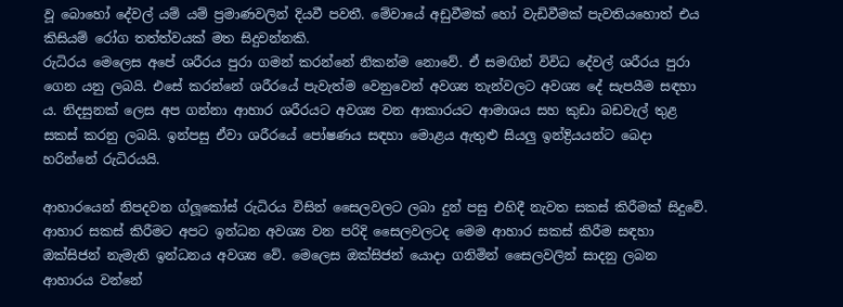වූ බොහෝ දේවල් යම් යම් ප්‍රමාණවලින් දියවී පවතී. මේවායේ අඩුවීමක් හෝ වැඩිවීමක් පැවතියහොත් එය කිසියම් රෝග තත්ත්වයක් මත සිදුවන්නකි.
රුධිරය මෙලෙස අපේ ශරීරය පුරා ගමන් කරන්නේ නිකන්ම නොවේ. ඒ සමඟින් විවිධ දේවල් ශරීරය පුරා ගෙන යනු ලබයි. එසේ කරන්නේ ශරීරයේ පැවැත්ම වෙනුවෙන් අවශ්‍ය තැන්වලට අවශ්‍ය දේ සැපයීම සඳහා ය. නිදසුනක් ලෙස අප ගන්නා ආහාර ශරීරයට අවශ්‍ය වන ආකාරයට ආමාශය සහ කුඩා බඩවැල් තුළ සකස් කරනු ලබයි. ඉන්පසු ඒවා ශරීරයේ පෝෂණය සඳහා මොළය ඇතුළු සියලු ඉන්ද්‍රියයන්ට බෙදා හරින්නේ රුධිරයයි.

ආහාරයෙන් නිපදවන ග්ලූකෝස් රුධිරය විසින් සෛලවලට ලබා දුන් පසු එහිදී නැවත සකස් කිරීමක් සිදුවේ. ආහාර සකස් කිරීමට අපට ඉන්ධන අවශ්‍ය වන පරිදි සෛලවලටද මෙම ආහාර සකස් කිරීම සඳහා ඔක්සිජන් නැමැති ඉන්ධනය අවශ්‍ය වේ. මෙලෙස ඔක්සිජන් යොදා ගනිමින් සෛලවලින් සාදනු ලබන ආහාරය වන්නේ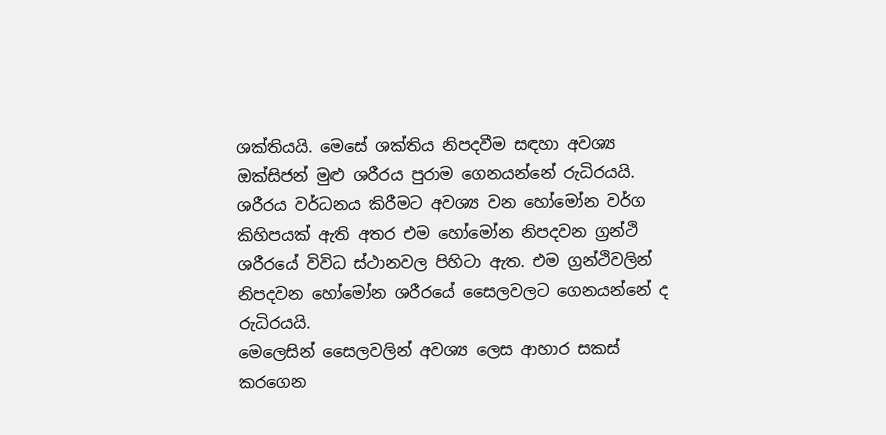ශක්තියයි. මෙසේ ශක්තිය නිපදවීම සඳහා අවශ්‍ය ඔක්සිජන් මුළු ශරීරය පුරාම ගෙනයන්නේ රුධිරයයි.
ශරීරය වර්ධනය කිරීමට අවශ්‍ය වන හෝමෝන වර්ග කිහිපයක් ඇති අතර එම හෝමෝන නිපදවන ග්‍රන්ථි ශරීරයේ විවිධ ස්ථානවල පිහිටා ඇත. එම ග්‍රන්ථිවලින් නිපදවන හෝමෝන ශරීරයේ සෛලවලට ගෙනයන්නේ ද රුධිරයයි.
මෙලෙසින් සෛලවලින් අවශ්‍ය ලෙස ආහාර සකස් කරගෙන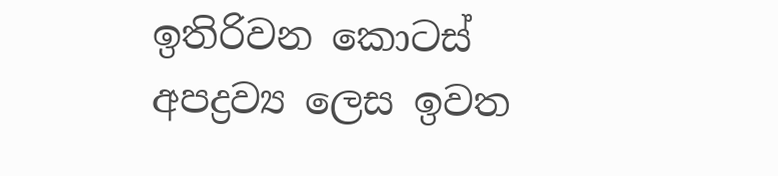ඉතිරිවන කොටස් අපද්‍රව්‍ය ලෙස ඉවත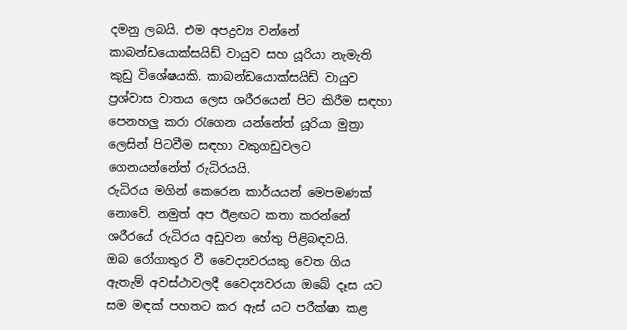දමනු ලබයි. එම අපද්‍රව්‍ය වන්නේ කාබන්ඩයොක්සයිඩ් වායුව සහ යූරියා නැමැති කුඩු විශේෂයකි. කාබන්ඩයොක්සයිඩ් වායුව ප්‍රශ්වාස වාතය ලෙස ශරීරයෙන් පිට කිරීම සඳහා පෙනහලු කරා රැගෙන යන්නේත් යූරියා මුත්‍රා ලෙසින් පිටවීම සඳහා වකුගඩුවලට ගෙනයන්නේත් රුධිරයයි.
රුධිරය මගින් කෙරෙන කාර්යයන් මෙපමණක් නොවේ. නමුත් අප ඊළඟට කතා කරන්නේ ශරීරයේ රුධිරය අඩුවන හේතු පිළිබඳවයි.
ඔබ රෝගාතුර වී වෛද්‍යවරයකු වෙත ගිය ඇතැම් අවස්ථාවලදී වෛද්‍යවරයා ඔබේ දෑස යට සම මඳක් පහතට කර ඇස් යට පරීක්ෂා කළ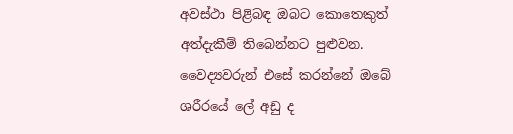අවස්ථා පිළිබඳ ඔබට කොතෙකුත් අත්දැකීම් තිබෙන්නට පුළුවන. වෛද්‍යවරුන් එසේ කරන්නේ ඔබේ ශරීරයේ ලේ අඩු ද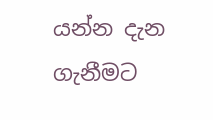යන්න දැන ගැනීමට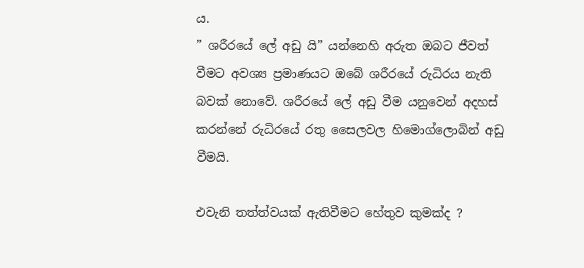ය.
” ශරීරයේ ලේ අඩු යි” යන්නෙහි අරුත ඔබට ජීවත් වීමට අවශ්‍ය ප්‍රමාණයට ඔබේ ශරීරයේ රුධිරය නැති බවක් නොවේ. ශරීරයේ ලේ අඩු වීම යනුවෙන් අදහස් කරන්නේ රුධිරයේ රතු සෛලවල හිමොග්ලොබින් අඩු වීමයි.

එවැනි තත්ත්වයක් ඇතිවීමට හේතුව කුමක්ද ?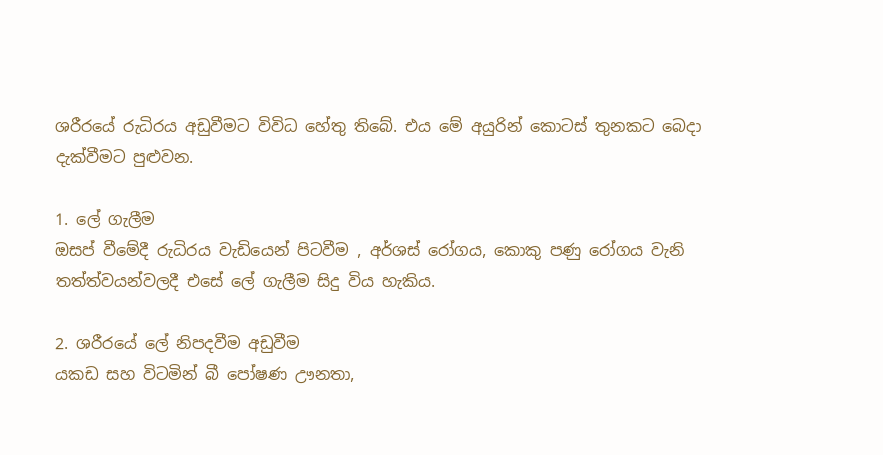ශරීරයේ රුධිරය අඩුවීමට විවිධ හේතු තිබේ. එය මේ අයුරින් කොටස් තුනකට බෙදා දැක්වීමට පුළුවන.

1. ලේ ගැලීම
ඔසප් වීමේදී රුධිරය වැඩියෙන් පිටවීම , අර්ශස් රෝගය, කොකු පණු රෝගය වැනි තත්ත්වයන්වලදී එසේ ලේ ගැලීම සිදු විය හැකිය.

2. ශරීරයේ ලේ නිපදවීම අඩුවීම
යකඩ සහ විටමින් බී පෝෂණ ඌනතා,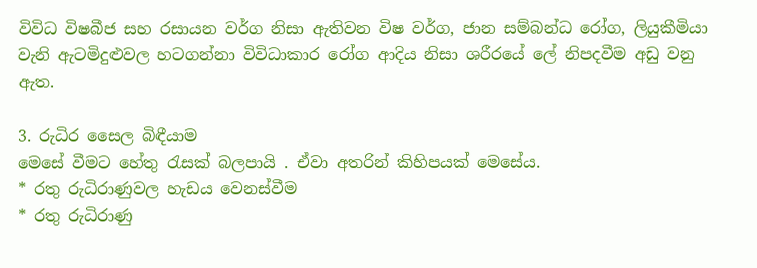විවිධ විෂබීජ සහ රසායන වර්ග නිසා ඇතිවන විෂ වර්ග, ජාන සම්බන්ධ රෝග, ලියුකීමියා වැනි ඇටමිදුළුවල හටගන්නා විවිධාකාර රෝග ආදිය නිසා ශරීරයේ ලේ නිපදවීම අඩු වනු ඇත.

3. රුධිර සෛල බිඳීයාම
මෙසේ වීමට හේතු රැසක් බලපායි . ඒවා අතරින් කිහිපයක් මෙසේය.
* රතු රුධිරාණුවල හැඩය වෙනස්වීම
* රතු රුධිරාණු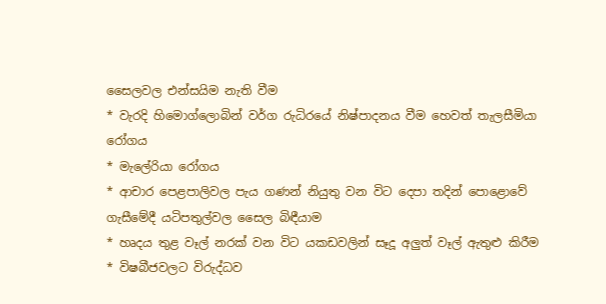සෛලවල එන්සයිම නැති වීම
* වැරදි හිමොග්ලොබින් වර්ග රුධිරයේ නිෂ්පාදනය වීම හෙවත් තැලසීමියා රෝගය
* මැලේරියා රෝගය
* ආචාර පෙළපාලිවල පැය ගණන් නියුතු වන විට දෙපා තදින් පොළොවේ ගැසීමේදී යටිපතුල්වල සෛල බිඳීයාම
* හෘදය තුළ වෑල් නරක් වන විට යකඩවලින් සෑදූ අලුත් වෑල් ඇතුළු කිරීම
* විෂබීජවලට විරුද්ධව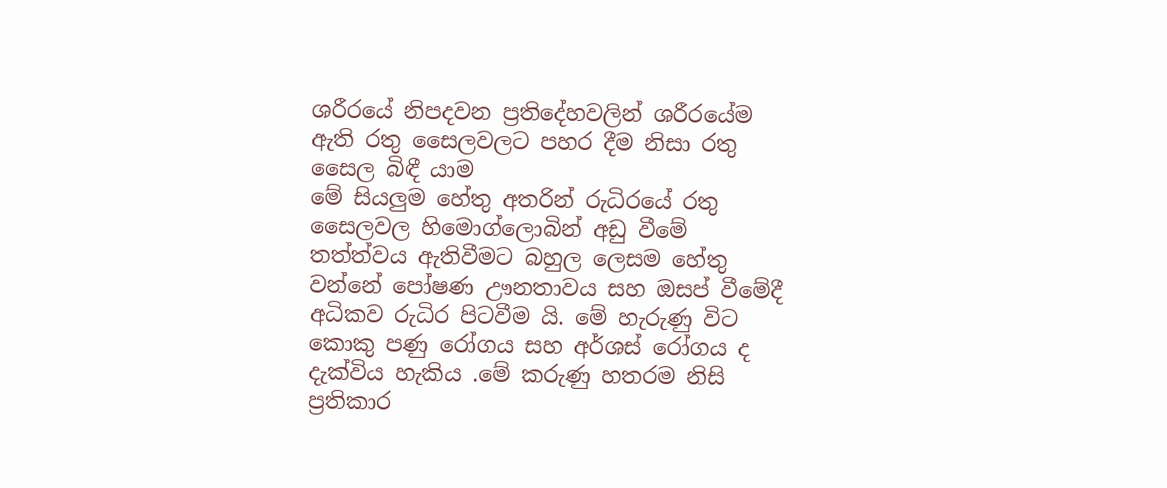ශරීරයේ නිපදවන ප්‍රතිදේහවලින් ශරීරයේම ඇති රතු සෛලවලට පහර දීම නිසා රතු සෛල බිඳී යාම
මේ සියලුම හේතු අතරින් රුධිරයේ රතු සෛලවල හිමොග්ලොබින් අඩු වීමේ තත්ත්වය ඇතිවීමට බහුල ලෙසම හේතු වන්නේ පෝෂණ ඌනතාවය සහ ඔසප් වීමේදී අධිකව රුධිර පිටවීම යි. මේ හැරුණු විට කොකු පණු රෝගය සහ අර්ශස් රෝගය ද දැක්විය හැකිය .මේ කරුණු හතරම නිසි ප්‍රතිකාර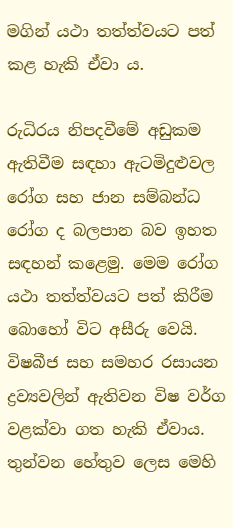මගින් යථා තත්ත්වයට පත් කළ හැකි ඒවා ය.

රුධිරය නිපදවීමේ අඩුකම ඇතිවීම සඳහා ඇටමිදුළුවල රෝග සහ ජාන සම්බන්ධ රෝග ද බලපාන බව ඉහත සඳහන් කළෙමු. මෙම රෝග යථා තත්ත්වයට පත් කිරීම බොහෝ විට අසීරු වෙයි.
විෂබීජ සහ සමහර රසායන ද්‍රව්‍යවලින් ඇතිවන විෂ වර්ග වළක්වා ගත හැකි ඒවාය.
තුන්වන හේතුව ලෙස මෙහි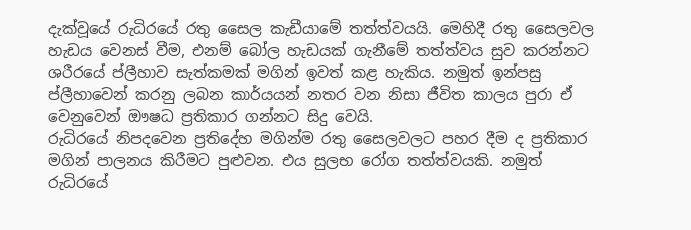දැක්වූයේ රුධිරයේ රතු සෛල කැඩීයාමේ තත්ත්වයයි. මෙහිදී රතු සෛලවල හැඩය වෙනස් වීම, එනම් බෝල හැඩයක් ගැනීමේ තත්ත්වය සුව කරන්නට ශරීරයේ ප්ලීහාව සැත්කමක් මගින් ඉවත් කළ හැකිය. නමුත් ඉන්පසු ප්ලීහාවෙන් කරනු ලබන කාර්යයන් නතර වන නිසා ජීවිත කාලය පුරා ඒ වෙනුවෙන් ඖෂධ ප්‍රතිකාර ගන්නට සිදු වෙයි.
රුධිරයේ නිපදවෙන ප්‍රතිදේහ මගින්ම රතු සෛලවලට පහර දීම ද ප්‍රතිකාර මගින් පාලනය කිරීමට පුළුවන. එය සුලභ රෝග තත්ත්වයකි. නමුත් රුධිරයේ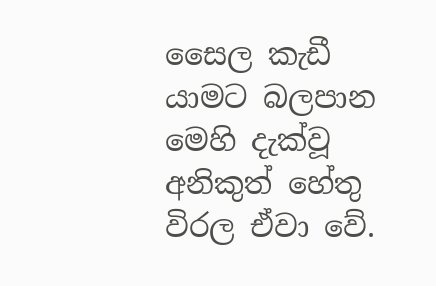සෛල කැඩී යාමට බලපාන මෙහි දැක්වූ අනිකුත් හේතු විරල ඒවා වේ.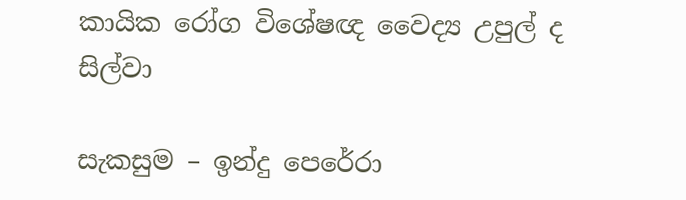කායික රෝග විශේෂඥ වෛද්‍ය උපුල් ද සිල්වා

සැකසුම – ඉන්දු පෙරේරා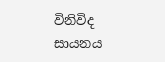විනිවිද සායනය